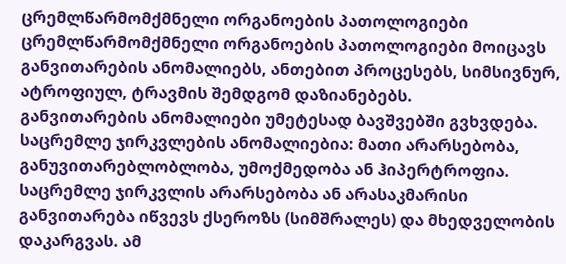ცრემლწარმომქმნელი ორგანოების პათოლოგიები
ცრემლწარმომქმნელი ორგანოების პათოლოგიები მოიცავს განვითარების ანომალიებს, ანთებით პროცესებს, სიმსივნურ, ატროფიულ, ტრავმის შემდგომ დაზიანებებს.
განვითარების ანომალიები უმეტესად ბავშვებში გვხვდება.
საცრემლე ჯირკვლების ანომალიებია: მათი არარსებობა, განუვითარებლობლობა, უმოქმედობა ან ჰიპერტროფია.
საცრემლე ჯირკვლის არარსებობა ან არასაკმარისი განვითარება იწვევს ქსეროზს (სიმშრალეს) და მხედველობის დაკარგვას. ამ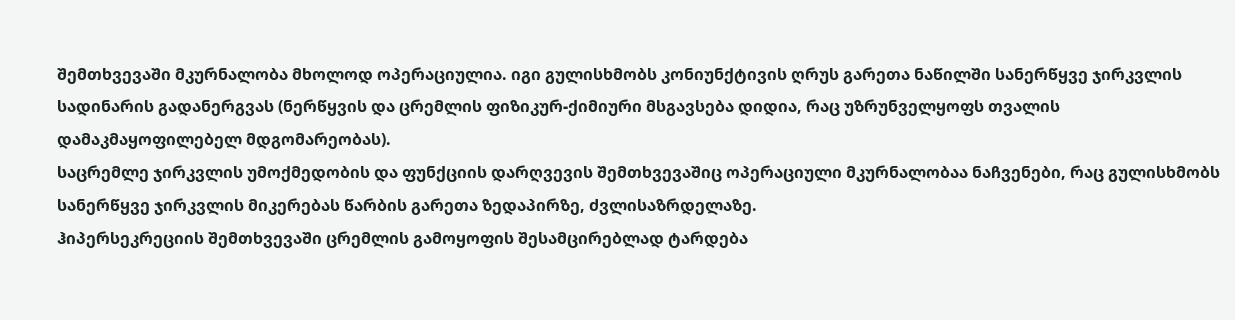შემთხვევაში მკურნალობა მხოლოდ ოპერაციულია. იგი გულისხმობს კონიუნქტივის ღრუს გარეთა ნაწილში სანერწყვე ჯირკვლის სადინარის გადანერგვას (ნერწყვის და ცრემლის ფიზიკურ-ქიმიური მსგავსება დიდია, რაც უზრუნველყოფს თვალის დამაკმაყოფილებელ მდგომარეობას).
საცრემლე ჯირკვლის უმოქმედობის და ფუნქციის დარღვევის შემთხვევაშიც ოპერაციული მკურნალობაა ნაჩვენები, რაც გულისხმობს სანერწყვე ჯირკვლის მიკერებას წარბის გარეთა ზედაპირზე, ძვლისაზრდელაზე.
ჰიპერსეკრეციის შემთხვევაში ცრემლის გამოყოფის შესამცირებლად ტარდება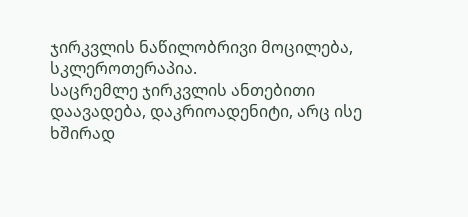ჯირკვლის ნაწილობრივი მოცილება, სკლეროთერაპია.
საცრემლე ჯირკვლის ანთებითი დაავადება, დაკრიოადენიტი, არც ისე ხშირად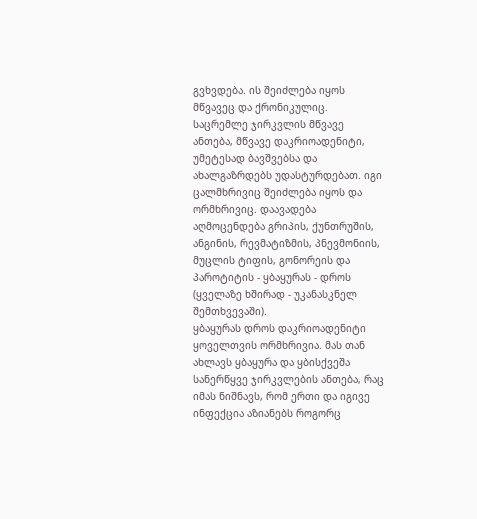გვხვდება. ის შეიძლება იყოს მწვავეც და ქრონიკულიც.
საცრემლე ჯირკვლის მწვავე ანთება, მწვავე დაკრიოადენიტი, უმეტესად ბავშვებსა და ახალგაზრდებს უდასტურდებათ. იგი ცალმხრივიც შეიძლება იყოს და ორმხრივიც. დაავადება აღმოცენდება გრიპის, ქუნთრუშის, ანგინის, რევმატიზმის, პნევმონიის, მუცლის ტიფის, გონორეის და პაროტიტის - ყბაყურას - დროს (ყველაზე ხშირად - უკანასკნელ შემთხვევაში).
ყბაყურას დროს დაკრიოადენიტი ყოველთვის ორმხრივია. მას თან ახლავს ყბაყურა და ყბისქვეშა სანერწყვე ჯირკვლების ანთება, რაც იმას ნიშნავს, რომ ერთი და იგივე ინფექცია აზიანებს როგორც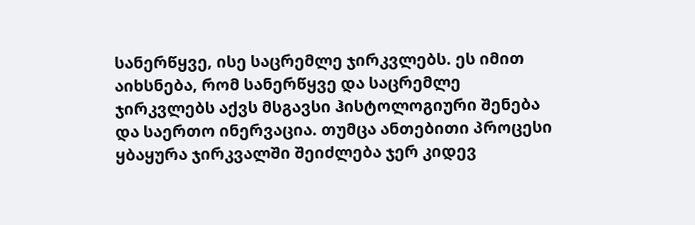სანერწყვე, ისე საცრემლე ჯირკვლებს. ეს იმით აიხსნება, რომ სანერწყვე და საცრემლე ჯირკვლებს აქვს მსგავსი ჰისტოლოგიური შენება და საერთო ინერვაცია. თუმცა ანთებითი პროცესი ყბაყურა ჯირკვალში შეიძლება ჯერ კიდევ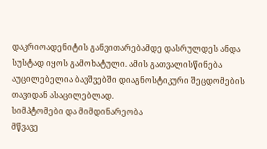დაკრიოადენიტის განვითარებამდე დასრულდეს ანდა სუსტად იყოს გამოხატული. ამის გათვალისწინება აუცილებელია ბავშვებში დიაგნოსტიკური შეცდომების თავიდან ასაცილებლად.
სიმპტომები და მიმდინარეობა
მწვავე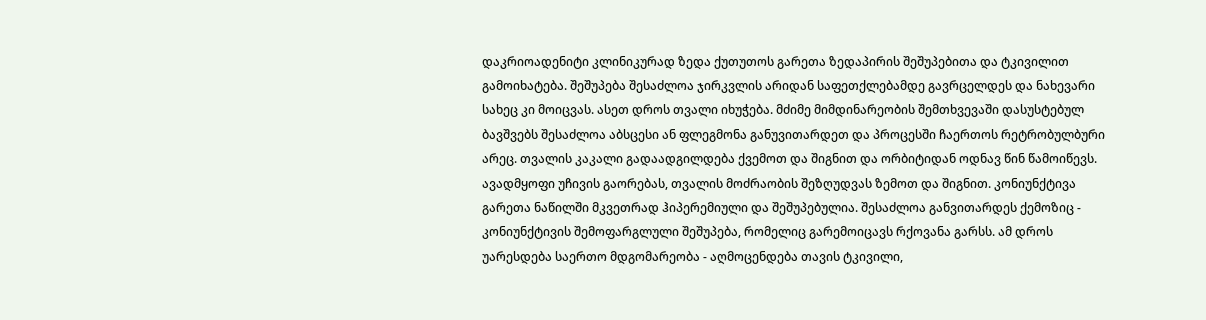დაკრიოადენიტი კლინიკურად ზედა ქუთუთოს გარეთა ზედაპირის შეშუპებითა და ტკივილით გამოიხატება. შეშუპება შესაძლოა ჯირკვლის არიდან საფეთქლებამდე გავრცელდეს და ნახევარი სახეც კი მოიცვას. ასეთ დროს თვალი იხუჭება. მძიმე მიმდინარეობის შემთხვევაში დასუსტებულ ბავშვებს შესაძლოა აბსცესი ან ფლეგმონა განუვითარდეთ და პროცესში ჩაერთოს რეტრობულბური არეც. თვალის კაკალი გადაადგილდება ქვემოთ და შიგნით და ორბიტიდან ოდნავ წინ წამოიწევს. ავადმყოფი უჩივის გაორებას, თვალის მოძრაობის შეზღუდვას ზემოთ და შიგნით. კონიუნქტივა გარეთა ნაწილში მკვეთრად ჰიპერემიული და შეშუპებულია. შესაძლოა განვითარდეს ქემოზიც - კონიუნქტივის შემოფარგლული შეშუპება, რომელიც გარემოიცავს რქოვანა გარსს. ამ დროს უარესდება საერთო მდგომარეობა - აღმოცენდება თავის ტკივილი,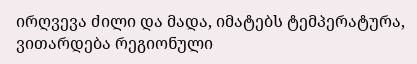ირღვევა ძილი და მადა, იმატებს ტემპერატურა, ვითარდება რეგიონული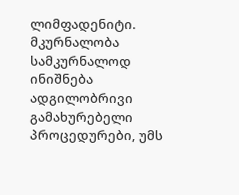ლიმფადენიტი.
მკურნალობა
სამკურნალოდ ინიშნება ადგილობრივი გამახურებელი პროცედურები, უმს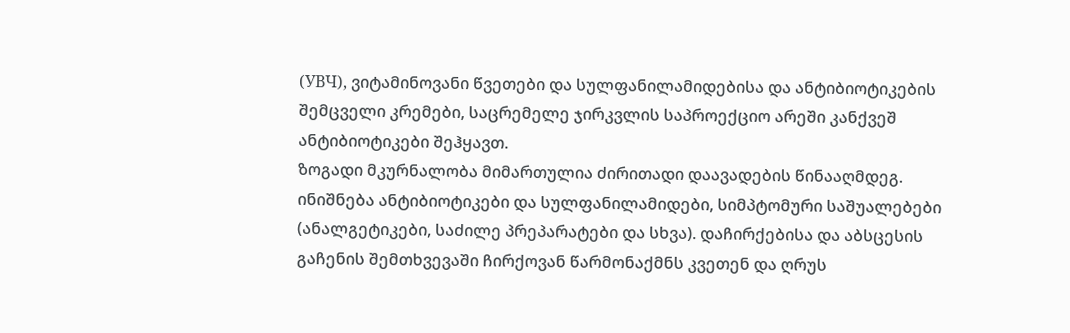(УВЧ), ვიტამინოვანი წვეთები და სულფანილამიდებისა და ანტიბიოტიკების შემცველი კრემები, საცრემელე ჯირკვლის საპროექციო არეში კანქვეშ ანტიბიოტიკები შეჰყავთ.
ზოგადი მკურნალობა მიმართულია ძირითადი დაავადების წინააღმდეგ. ინიშნება ანტიბიოტიკები და სულფანილამიდები, სიმპტომური საშუალებები (ანალგეტიკები, საძილე პრეპარატები და სხვა). დაჩირქებისა და აბსცესის გაჩენის შემთხვევაში ჩირქოვან წარმონაქმნს კვეთენ და ღრუს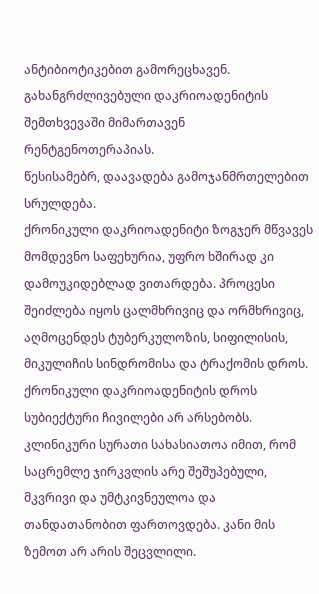ანტიბიოტიკებით გამორეცხავენ.
გახანგრძლივებული დაკრიოადენიტის შემთხვევაში მიმართავენ რენტგენოთერაპიას.
წესისამებრ, დაავადება გამოჯანმრთელებით სრულდება.
ქრონიკული დაკრიოადენიტი ზოგჯერ მწვავეს მომდევნო საფეხურია, უფრო ხშირად კი დამოუკიდებლად ვითარდება. პროცესი შეიძლება იყოს ცალმხრივიც და ორმხრივიც, აღმოცენდეს ტუბერკულოზის, სიფილისის, მიკულიჩის სინდრომისა და ტრაქომის დროს.
ქრონიკული დაკრიოადენიტის დროს სუბიექტური ჩივილები არ არსებობს. კლინიკური სურათი სახასიათოა იმით, რომ საცრემლე ჯირკვლის არე შეშუპებული, მკვრივი და უმტკივნეულოა და თანდათანობით ფართოვდება. კანი მის ზემოთ არ არის შეცვლილი.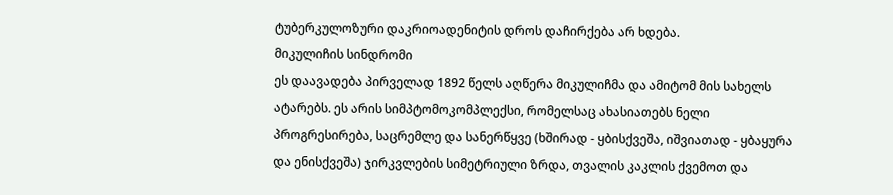ტუბერკულოზური დაკრიოადენიტის დროს დაჩირქება არ ხდება.
მიკულიჩის სინდრომი
ეს დაავადება პირველად 1892 წელს აღწერა მიკულიჩმა და ამიტომ მის სახელს ატარებს. ეს არის სიმპტომოკომპლექსი, რომელსაც ახასიათებს ნელი პროგრესირება, საცრემლე და სანერწყვე (ხშირად - ყბისქვეშა, იშვიათად - ყბაყურა და ენისქვეშა) ჯირკვლების სიმეტრიული ზრდა, თვალის კაკლის ქვემოთ და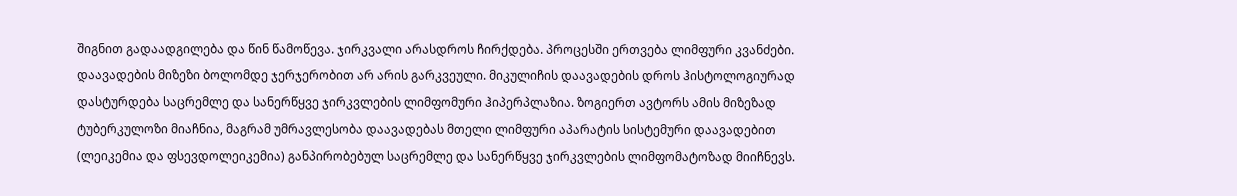შიგნით გადაადგილება და წინ წამოწევა. ჯირკვალი არასდროს ჩირქდება. პროცესში ერთვება ლიმფური კვანძები.
დაავადების მიზეზი ბოლომდე ჯერჯერობით არ არის გარკვეული. მიკულიჩის დაავადების დროს ჰისტოლოგიურად დასტურდება საცრემლე და სანერწყვე ჯირკვლების ლიმფომური ჰიპერპლაზია. ზოგიერთ ავტორს ამის მიზეზად ტუბერკულოზი მიაჩნია, მაგრამ უმრავლესობა დაავადებას მთელი ლიმფური აპარატის სისტემური დაავადებით (ლეიკემია და ფსევდოლეიკემია) განპირობებულ საცრემლე და სანერწყვე ჯირკვლების ლიმფომატოზად მიიჩნევს.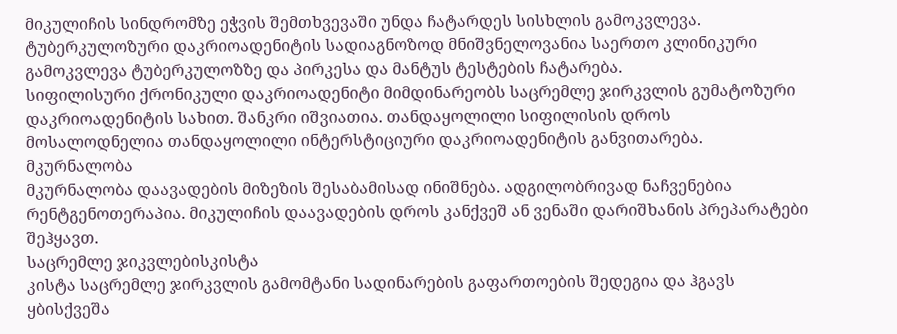მიკულიჩის სინდრომზე ეჭვის შემთხვევაში უნდა ჩატარდეს სისხლის გამოკვლევა.
ტუბერკულოზური დაკრიოადენიტის სადიაგნოზოდ მნიშვნელოვანია საერთო კლინიკური გამოკვლევა ტუბერკულოზზე და პირკესა და მანტუს ტესტების ჩატარება.
სიფილისური ქრონიკული დაკრიოადენიტი მიმდინარეობს საცრემლე ჯირკვლის გუმატოზური დაკრიოადენიტის სახით. შანკრი იშვიათია. თანდაყოლილი სიფილისის დროს მოსალოდნელია თანდაყოლილი ინტერსტიციური დაკრიოადენიტის განვითარება.
მკურნალობა
მკურნალობა დაავადების მიზეზის შესაბამისად ინიშნება. ადგილობრივად ნაჩვენებია რენტგენოთერაპია. მიკულიჩის დაავადების დროს კანქვეშ ან ვენაში დარიშხანის პრეპარატები შეჰყავთ.
საცრემლე ჯიკვლებისკისტა
კისტა საცრემლე ჯირკვლის გამომტანი სადინარების გაფართოების შედეგია და ჰგავს ყბისქვეშა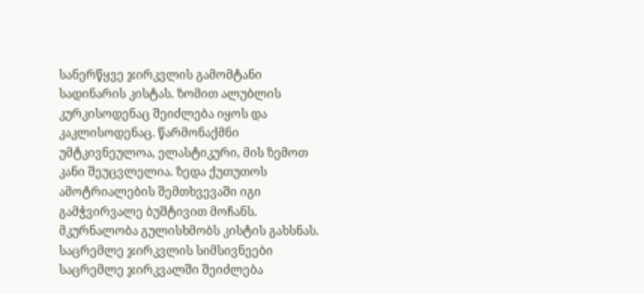სანერწყვე ჯირკვლის გამომტანი სადინარის კისტას. ზომით ალუბლის კურკისოდენაც შეიძლება იყოს და კაკლისოდენაც. წარმონაქმნი უმტკივნეულოა, ელასტიკური, მის ზემოთ კანი შეუცვლელია. ზედა ქუთუთოს ამოტრიალების შემთხვევაში იგი გამჭვირვალე ბუშტივით მოჩანს.
მკურნალობა გულისხმობს კისტის გახსნას.
საცრემლე ჯირკვლის სიმსივნეები
საცრემლე ჯირკვალში შეიძლება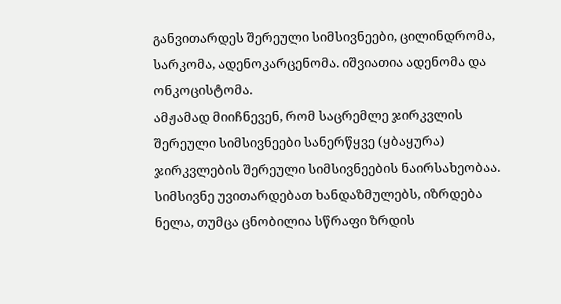განვითარდეს შერეული სიმსივნეები, ცილინდრომა, სარკომა, ადენოკარცენომა. იშვიათია ადენომა და ონკოცისტომა.
ამჟამად მიიჩნევენ, რომ საცრემლე ჯირკვლის შერეული სიმსივნეები სანერწყვე (ყბაყურა) ჯირკვლების შერეული სიმსივნეების ნაირსახეობაა.
სიმსივნე უვითარდებათ ხანდაზმულებს, იზრდება ნელა, თუმცა ცნობილია სწრაფი ზრდის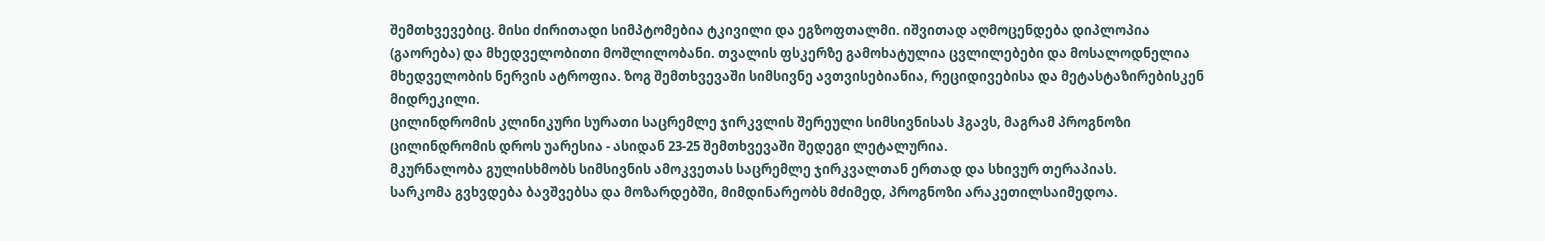შემთხვევებიც. მისი ძირითადი სიმპტომებია ტკივილი და ეგზოფთალმი. იშვითად აღმოცენდება დიპლოპია (გაორება) და მხედველობითი მოშლილობანი. თვალის ფსკერზე გამოხატულია ცვლილებები და მოსალოდნელია მხედველობის ნერვის ატროფია. ზოგ შემთხვევაში სიმსივნე ავთვისებიანია, რეციდივებისა და მეტასტაზირებისკენ მიდრეკილი.
ცილინდრომის კლინიკური სურათი საცრემლე ჯირკვლის შერეული სიმსივნისას ჰგავს, მაგრამ პროგნოზი ცილინდრომის დროს უარესია - ასიდან 23-25 შემთხვევაში შედეგი ლეტალურია.
მკურნალობა გულისხმობს სიმსივნის ამოკვეთას საცრემლე ჯირკვალთან ერთად და სხივურ თერაპიას.
სარკომა გვხვდება ბავშვებსა და მოზარდებში, მიმდინარეობს მძიმედ, პროგნოზი არაკეთილსაიმედოა.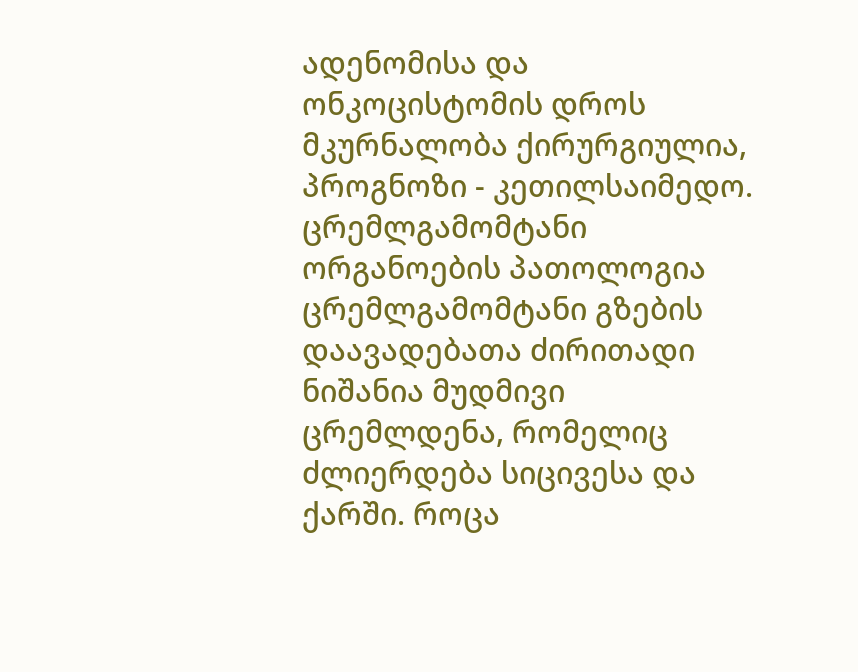ადენომისა და ონკოცისტომის დროს მკურნალობა ქირურგიულია, პროგნოზი - კეთილსაიმედო.
ცრემლგამომტანი ორგანოების პათოლოგია
ცრემლგამომტანი გზების დაავადებათა ძირითადი ნიშანია მუდმივი ცრემლდენა, რომელიც ძლიერდება სიცივესა და ქარში. როცა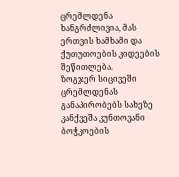ცრემლდენა ხანგრძლივია, მას ერთვის ხამხამი და ქუთუთოების კიდეების შეწითლება.
ზოგჯერ სიცივეში ცრემლდენას განაპირობებს სახეზე კანქვეშა კუნთოვანი ბოჭკოების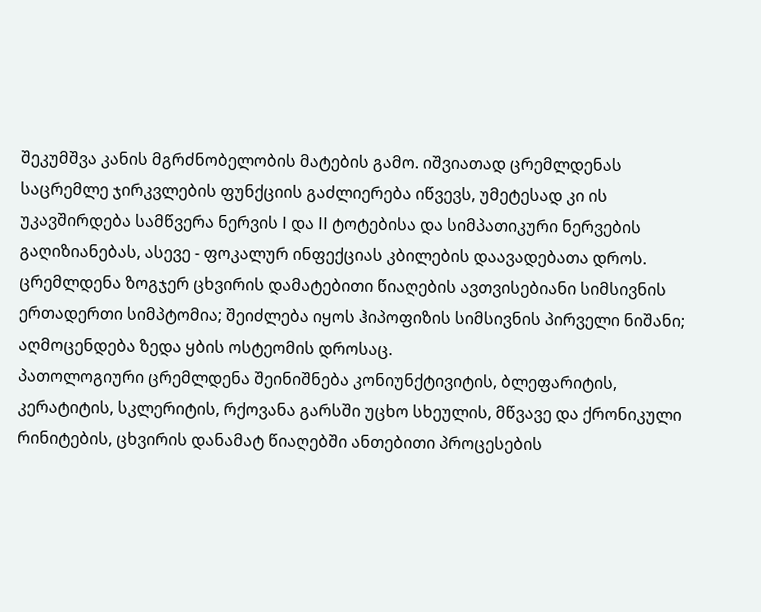შეკუმშვა კანის მგრძნობელობის მატების გამო. იშვიათად ცრემლდენას საცრემლე ჯირკვლების ფუნქციის გაძლიერება იწვევს, უმეტესად კი ის უკავშირდება სამწვერა ნერვის I და II ტოტებისა და სიმპათიკური ნერვების გაღიზიანებას, ასევე - ფოკალურ ინფექციას კბილების დაავადებათა დროს.
ცრემლდენა ზოგჯერ ცხვირის დამატებითი წიაღების ავთვისებიანი სიმსივნის ერთადერთი სიმპტომია; შეიძლება იყოს ჰიპოფიზის სიმსივნის პირველი ნიშანი; აღმოცენდება ზედა ყბის ოსტეომის დროსაც.
პათოლოგიური ცრემლდენა შეინიშნება კონიუნქტივიტის, ბლეფარიტის, კერატიტის, სკლერიტის, რქოვანა გარსში უცხო სხეულის, მწვავე და ქრონიკული რინიტების, ცხვირის დანამატ წიაღებში ანთებითი პროცესების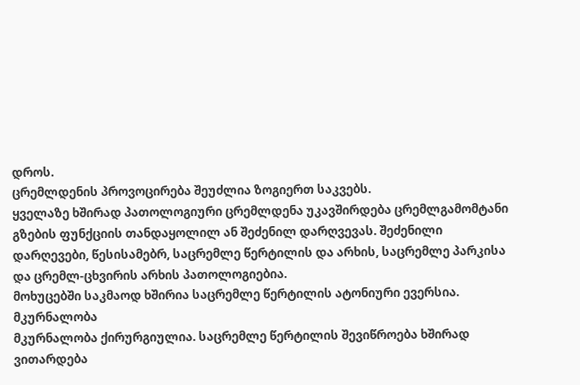დროს.
ცრემლდენის პროვოცირება შეუძლია ზოგიერთ საკვებს.
ყველაზე ხშირად პათოლოგიური ცრემლდენა უკავშირდება ცრემლგამომტანი გზების ფუნქციის თანდაყოლილ ან შეძენილ დარღვევას. შეძენილი დარღევები, წესისამებრ, საცრემლე წერტილის და არხის, საცრემლე პარკისა და ცრემლ-ცხვირის არხის პათოლოგიებია.
მოხუცებში საკმაოდ ხშირია საცრემლე წერტილის ატონიური ევერსია.
მკურნალობა
მკურნალობა ქირურგიულია. საცრემლე წერტილის შევიწროება ხშირად ვითარდება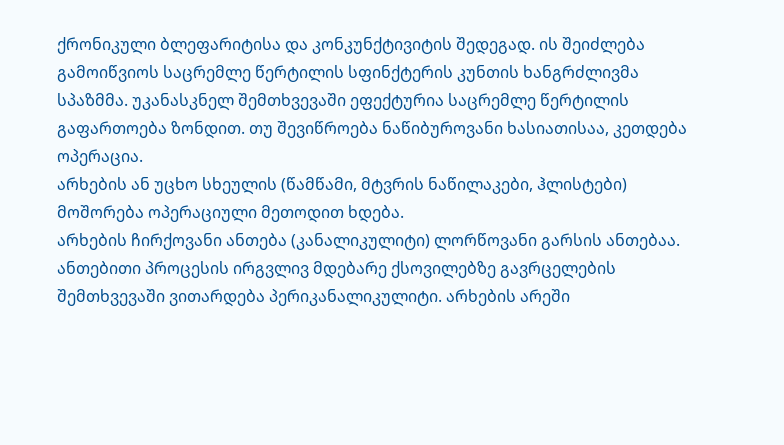ქრონიკული ბლეფარიტისა და კონკუნქტივიტის შედეგად. ის შეიძლება გამოიწვიოს საცრემლე წერტილის სფინქტერის კუნთის ხანგრძლივმა სპაზმმა. უკანასკნელ შემთხვევაში ეფექტურია საცრემლე წერტილის გაფართოება ზონდით. თუ შევიწროება ნაწიბუროვანი ხასიათისაა, კეთდება ოპერაცია.
არხების ან უცხო სხეულის (წამწამი, მტვრის ნაწილაკები, ჰლისტები) მოშორება ოპერაციული მეთოდით ხდება.
არხების ჩირქოვანი ანთება (კანალიკულიტი) ლორწოვანი გარსის ანთებაა. ანთებითი პროცესის ირგვლივ მდებარე ქსოვილებზე გავრცელების შემთხვევაში ვითარდება პერიკანალიკულიტი. არხების არეში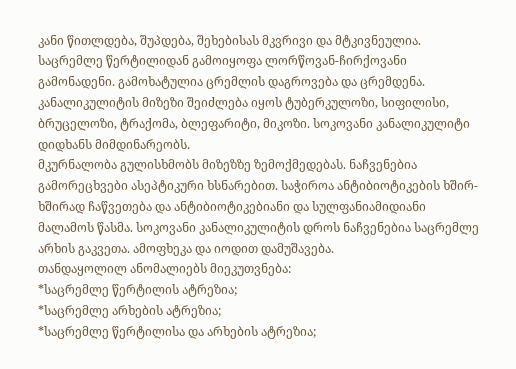კანი წითლდება, შუპდება, შეხებისას მკვრივი და მტკივნეულია. საცრემლე წერტილიდან გამოიყოფა ლორწოვან-ჩირქოვანი გამონადენი. გამოხატულია ცრემლის დაგროვება და ცრემდენა. კანალიკულიტის მიზეზი შეიძლება იყოს ტუბერკულოზი, სიფილისი, ბრუცელოზი, ტრაქომა, ბლეფარიტი, მიკოზი. სოკოვანი კანალიკულიტი დიდხანს მიმდინარეობს.
მკურნალობა გულისხმობს მიზეზზე ზემოქმედებას. ნაჩვენებია გამორეცხვები ასეპტიკური ხსნარებით. საჭიროა ანტიბიოტიკების ხშირ-ხშირად ჩაწვეთება და ანტიბიოტიკებიანი და სულფანიამიდიანი მალამოს წასმა. სოკოვანი კანალიკულიტის დროს ნაჩვენებია საცრემლე არხის გაკვეთა. ამოფხეკა და იოდით დამუშავება.
თანდაყოლილ ანომალიებს მიეკუთვნება:
*საცრემლე წერტილის ატრეზია;
*საცრემლე არხების ატრეზია;
*საცრემლე წერტილისა და არხების ატრეზია;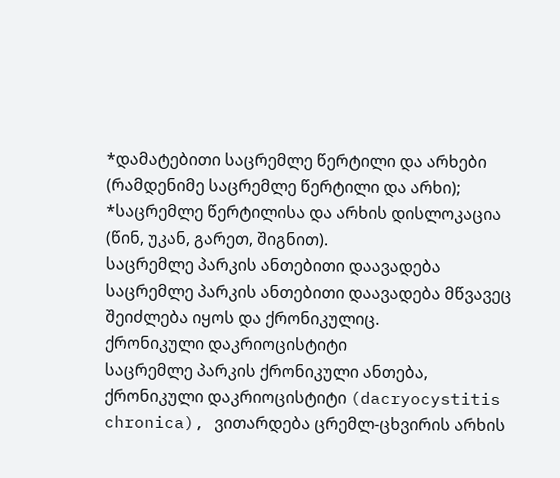*დამატებითი საცრემლე წერტილი და არხები (რამდენიმე საცრემლე წერტილი და არხი);
*საცრემლე წერტილისა და არხის დისლოკაცია (წინ, უკან, გარეთ, შიგნით).
საცრემლე პარკის ანთებითი დაავადება
საცრემლე პარკის ანთებითი დაავადება მწვავეც შეიძლება იყოს და ქრონიკულიც.
ქრონიკული დაკრიოცისტიტი
საცრემლე პარკის ქრონიკული ანთება, ქრონიკული დაკრიოცისტიტი (dacryocystitis chronica), ვითარდება ცრემლ-ცხვირის არხის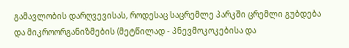გამავლობის დარღვევისას, როდესაც საცრემლე პარკში ცრემლი გუბდება და მიკროორგანიზმების (მეტწილად - პნევმოკოკებისა და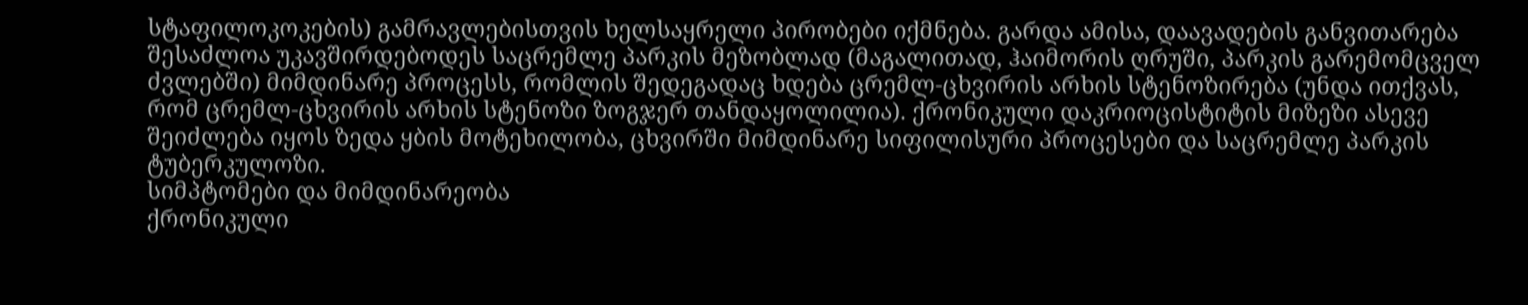სტაფილოკოკების) გამრავლებისთვის ხელსაყრელი პირობები იქმნება. გარდა ამისა, დაავადების განვითარება შესაძლოა უკავშირდებოდეს საცრემლე პარკის მეზობლად (მაგალითად, ჰაიმორის ღრუში, პარკის გარემომცველ ძვლებში) მიმდინარე პროცესს, რომლის შედეგადაც ხდება ცრემლ-ცხვირის არხის სტენოზირება (უნდა ითქვას, რომ ცრემლ-ცხვირის არხის სტენოზი ზოგჯერ თანდაყოლილია). ქრონიკული დაკრიოცისტიტის მიზეზი ასევე შეიძლება იყოს ზედა ყბის მოტეხილობა, ცხვირში მიმდინარე სიფილისური პროცესები და საცრემლე პარკის ტუბერკულოზი.
სიმპტომები და მიმდინარეობა
ქრონიკული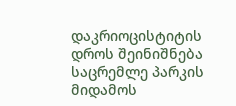დაკრიოცისტიტის დროს შეინიშნება საცრემლე პარკის მიდამოს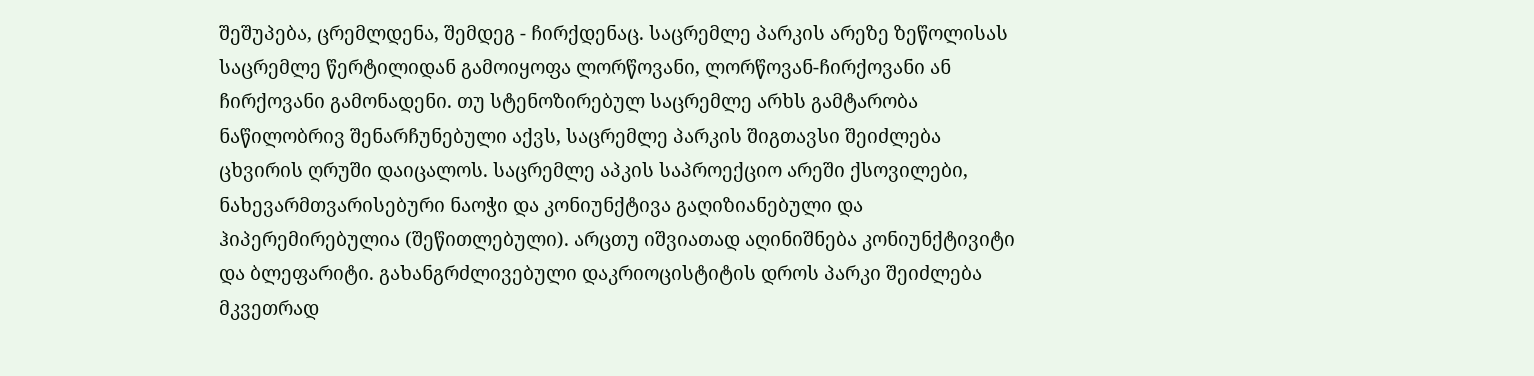შეშუპება, ცრემლდენა, შემდეგ - ჩირქდენაც. საცრემლე პარკის არეზე ზეწოლისას საცრემლე წერტილიდან გამოიყოფა ლორწოვანი, ლორწოვან-ჩირქოვანი ან ჩირქოვანი გამონადენი. თუ სტენოზირებულ საცრემლე არხს გამტარობა ნაწილობრივ შენარჩუნებული აქვს, საცრემლე პარკის შიგთავსი შეიძლება ცხვირის ღრუში დაიცალოს. საცრემლე აპკის საპროექციო არეში ქსოვილები, ნახევარმთვარისებური ნაოჭი და კონიუნქტივა გაღიზიანებული და ჰიპერემირებულია (შეწითლებული). არცთუ იშვიათად აღინიშნება კონიუნქტივიტი და ბლეფარიტი. გახანგრძლივებული დაკრიოცისტიტის დროს პარკი შეიძლება მკვეთრად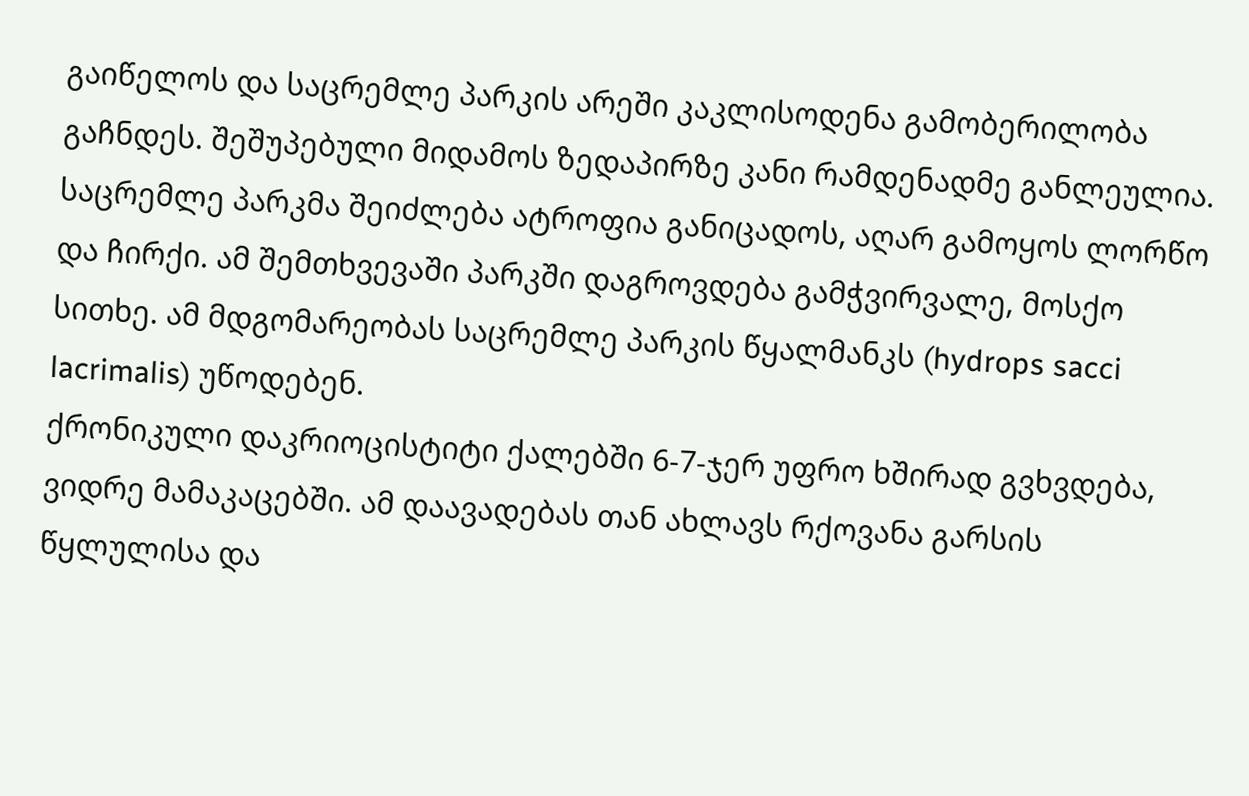გაიწელოს და საცრემლე პარკის არეში კაკლისოდენა გამობერილობა გაჩნდეს. შეშუპებული მიდამოს ზედაპირზე კანი რამდენადმე განლეულია. საცრემლე პარკმა შეიძლება ატროფია განიცადოს, აღარ გამოყოს ლორწო და ჩირქი. ამ შემთხვევაში პარკში დაგროვდება გამჭვირვალე, მოსქო სითხე. ამ მდგომარეობას საცრემლე პარკის წყალმანკს (hydrops sacci lacrimalis) უწოდებენ.
ქრონიკული დაკრიოცისტიტი ქალებში 6-7-ჯერ უფრო ხშირად გვხვდება, ვიდრე მამაკაცებში. ამ დაავადებას თან ახლავს რქოვანა გარსის წყლულისა და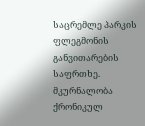საცრემლე პარკის ფლეგმონის განვითარების საფრთხე.
მკურნალობა
ქრონიკულ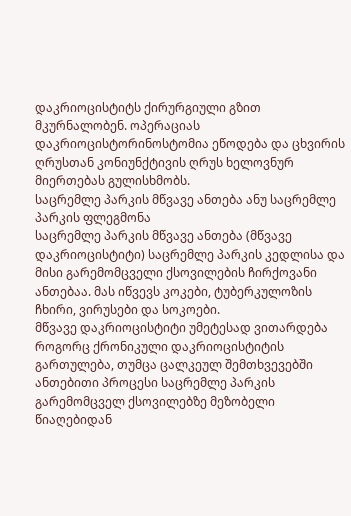დაკრიოცისტიტს ქირურგიული გზით მკურნალობენ. ოპერაციას დაკრიოცისტორინოსტომია ეწოდება და ცხვირის ღრუსთან კონიუნქტივის ღრუს ხელოვნურ მიერთებას გულისხმობს.
საცრემლე პარკის მწვავე ანთება ანუ საცრემლე პარკის ფლეგმონა
საცრემლე პარკის მწვავე ანთება (მწვავე დაკრიოცისტიტი) საცრემლე პარკის კედლისა და მისი გარემომცველი ქსოვილების ჩირქოვანი ანთებაა. მას იწვევს კოკები, ტუბერკულოზის ჩხირი, ვირუსები და სოკოები.
მწვავე დაკრიოცისტიტი უმეტესად ვითარდება როგორც ქრონიკული დაკრიოცისტიტის გართულება, თუმცა ცალკეულ შემთხვევებში ანთებითი პროცესი საცრემლე პარკის გარემომცველ ქსოვილებზე მეზობელი წიაღებიდან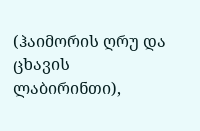(ჰაიმორის ღრუ და ცხავის ლაბირინთი),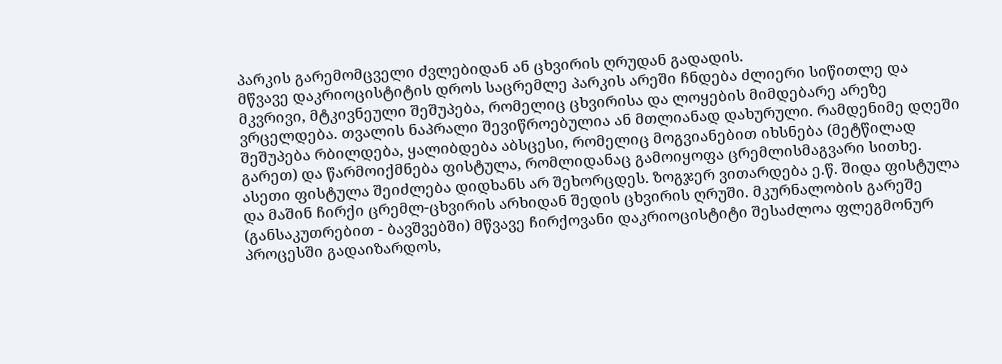პარკის გარემომცველი ძვლებიდან ან ცხვირის ღრუდან გადადის.
მწვავე დაკრიოცისტიტის დროს საცრემლე პარკის არეში ჩნდება ძლიერი სიწითლე და მკვრივი, მტკივნეული შეშუპება, რომელიც ცხვირისა და ლოყების მიმდებარე არეზე ვრცელდება. თვალის ნაპრალი შევიწროებულია ან მთლიანად დახურული. რამდენიმე დღეში შეშუპება რბილდება, ყალიბდება აბსცესი, რომელიც მოგვიანებით იხსნება (მეტწილად გარეთ) და წარმოიქმნება ფისტულა, რომლიდანაც გამოიყოფა ცრემლისმაგვარი სითხე. ასეთი ფისტულა შეიძლება დიდხანს არ შეხორცდეს. ზოგჯერ ვითარდება ე.წ. შიდა ფისტულა და მაშინ ჩირქი ცრემლ-ცხვირის არხიდან შედის ცხვირის ღრუში. მკურნალობის გარეშე (განსაკუთრებით - ბავშვებში) მწვავე ჩირქოვანი დაკრიოცისტიტი შესაძლოა ფლეგმონურ პროცესში გადაიზარდოს,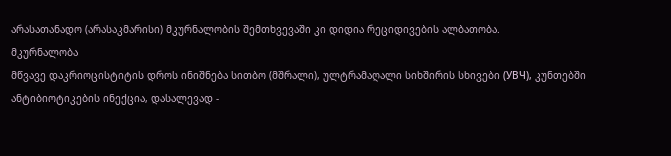არასათანადო (არასაკმარისი) მკურნალობის შემთხვევაში კი დიდია რეციდივების ალბათობა.
მკურნალობა
მწვავე დაკრიოცისტიტის დროს ინიშნება სითბო (მშრალი), ულტრამაღალი სიხშირის სხივები (УВЧ), კუნთებში ანტიბიოტიკების ინექცია, დასალევად -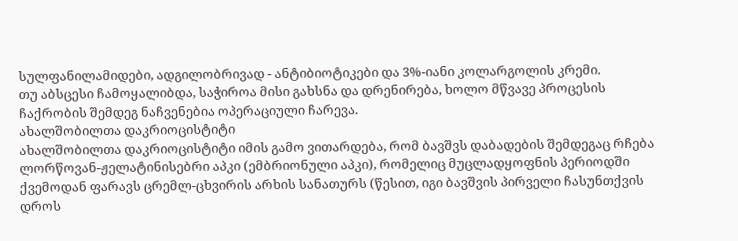სულფანილამიდები, ადგილობრივად - ანტიბიოტიკები და 3%-იანი კოლარგოლის კრემი.
თუ აბსცესი ჩამოყალიბდა, საჭიროა მისი გახსნა და დრენირება, ხოლო მწვავე პროცესის ჩაქრობის შემდეგ ნაჩვენებია ოპერაციული ჩარევა.
ახალშობილთა დაკრიოცისტიტი
ახალშობილთა დაკრიოცისტიტი იმის გამო ვითარდება, რომ ბავშვს დაბადების შემდეგაც რჩება ლორწოვან-ჟელატინისებრი აპკი (ემბრიონული აპკი), რომელიც მუცლადყოფნის პერიოდში ქვემოდან ფარავს ცრემლ-ცხვირის არხის სანათურს (წესით, იგი ბავშვის პირველი ჩასუნთქვის დროს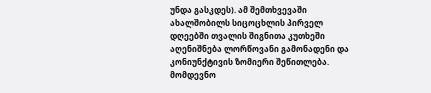უნდა გასკდეს). ამ შემთხვევაში ახალშობილს სიცოცხლის პირველ დღეებში თვალის შიგნითა კუთხეში აღენიშნება ლორწოვანი გამონადენი და კონიუნქტივის ზომიერი შეწითლება. მომდევნო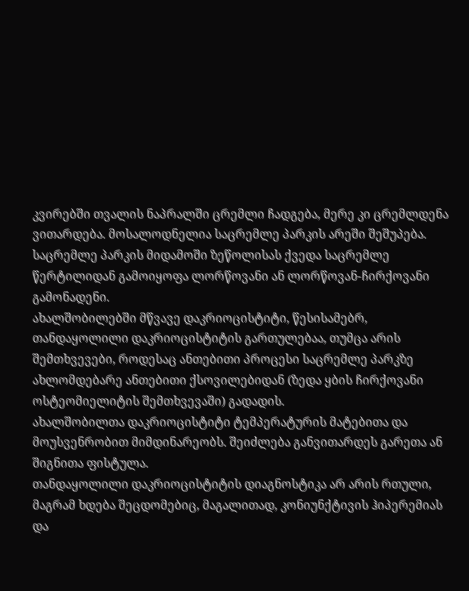კვირებში თვალის ნაპრალში ცრემლი ჩადგება, მერე კი ცრემლდენა ვითარდება. მოსალოდნელია საცრემლე პარკის არეში შეშუპება. საცრემლე პარკის მიდამოში ზეწოლისას ქვედა საცრემლე წერტილიდან გამოიყოფა ლორწოვანი ან ლორწოვან-ჩირქოვანი გამონადენი.
ახალშობილებში მწვავე დაკრიოცისტიტი, წესისამებრ, თანდაყოლილი დაკრიოცისტიტის გართულებაა, თუმცა არის შემთხვევები, როდესაც ანთებითი პროცესი საცრემლე პარკზე ახლომდებარე ანთებითი ქსოვილებიდან (ზედა ყბის ჩირქოვანი ოსტეომიელიტის შემთხვევაში) გადადის.
ახალშობილთა დაკრიოცისტიტი ტემპერატურის მატებითა და მოუსვენრობით მიმდინარეობს. შეიძლება განვითარდეს გარეთა ან შიგნითა ფისტულა.
თანდაყოლილი დაკრიოცისტიტის დიაგნოსტიკა არ არის რთული, მაგრამ ხდება შეცდომებიც, მაგალითად, კონიუნქტივის ჰიპერემიას და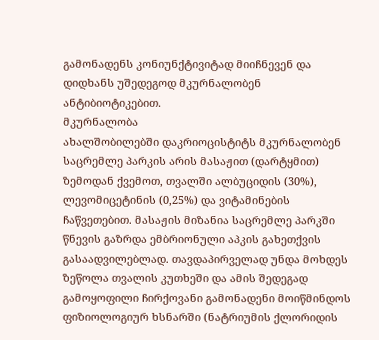გამონადენს კონიუნქტივიტად მიიჩნევენ და დიდხანს უშედეგოდ მკურნალობენ ანტიბიოტიკებით.
მკურნალობა
ახალშობილებში დაკრიოცისტიტს მკურნალობენ საცრემლე პარკის არის მასაჟით (დარტყმით) ზემოდან ქვემოთ, თვალში ალბუციდის (30%), ლევომიცეტინის (0,25%) და ვიტამინების ჩაწვეთებით. მასაჟის მიზანია საცრემლე პარკში წნევის გაზრდა ემბრიონული აპკის გახეთქვის გასაადვილებლად. თავდაპირველად უნდა მოხდეს ზეწოლა თვალის კუთხეში და ამის შედეგად გამოყოფილი ჩირქოვანი გამონადენი მოიწმინდოს ფიზიოლოგიურ ხსნარში (ნატრიუმის ქლორიდის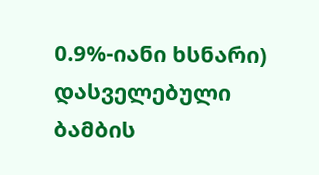0.9%-იანი ხსნარი) დასველებული ბამბის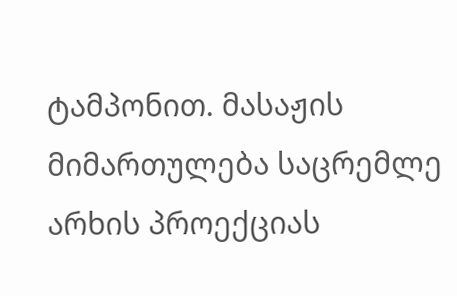ტამპონით. მასაჟის მიმართულება საცრემლე არხის პროექციას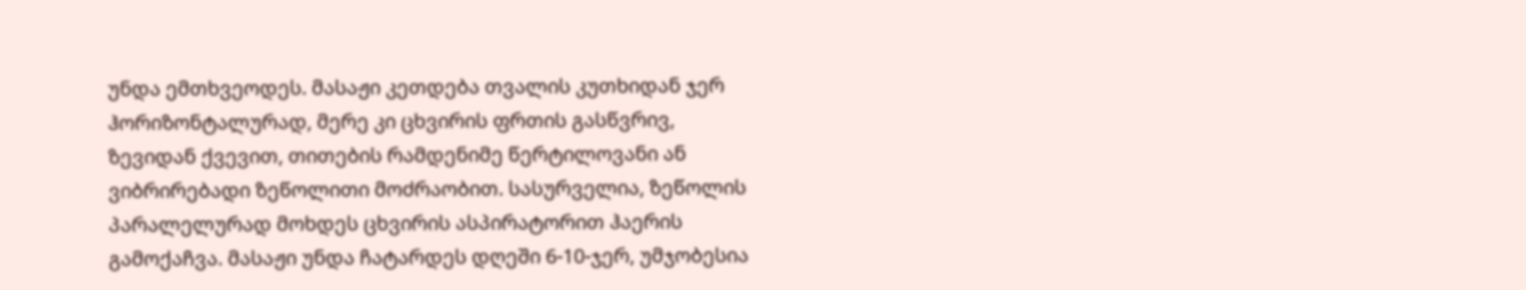უნდა ემთხვეოდეს. მასაჟი კეთდება თვალის კუთხიდან ჯერ ჰორიზონტალურად, მერე კი ცხვირის ფრთის გასწვრივ, ზევიდან ქვევით, თითების რამდენიმე წერტილოვანი ან ვიბრირებადი ზეწოლითი მოძრაობით. სასურველია, ზეწოლის პარალელურად მოხდეს ცხვირის ასპირატორით ჰაერის გამოქაჩვა. მასაჟი უნდა ჩატარდეს დღეში 6-10-ჯერ, უმჯობესია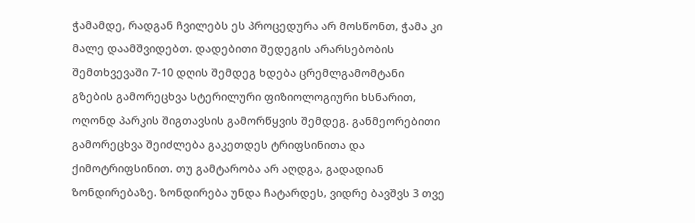ჭამამდე, რადგან ჩვილებს ეს პროცედურა არ მოსწონთ, ჭამა კი მალე დაამშვიდებთ. დადებითი შედეგის არარსებობის შემთხვევაში 7-10 დღის შემდეგ ხდება ცრემლგამომტანი გზების გამორეცხვა სტერილური ფიზიოლოგიური ხსნარით, ოღონდ პარკის შიგთავსის გამორწყვის შემდეგ. განმეორებითი გამორეცხვა შეიძლება გაკეთდეს ტრიფსინითა და ქიმოტრიფსინით. თუ გამტარობა არ აღდგა, გადადიან ზონდირებაზე. ზონდირება უნდა ჩატარდეს, ვიდრე ბავშვს 3 თვე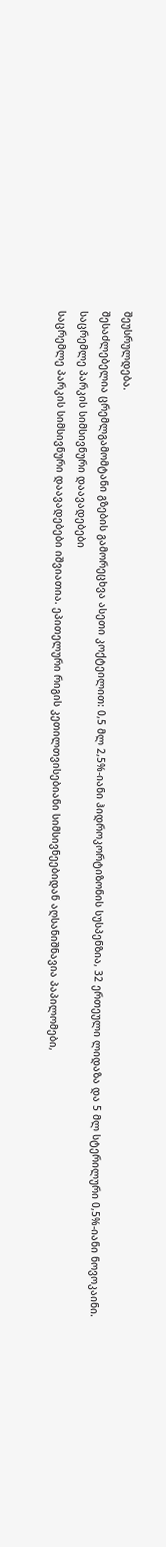შეუსრულდება.
შესაძლებელია ცრემლგამომტანი გზების გამორეცხვა ასეთი კოქტეილით: 0,5 მლ 2,5%-იანი ჰიდროკორტიზონის სუსპენზია, 32 ერთეული ლიდაზა და 5 მლ სტერილური 0,5%-იანი ნოვოკაინი.
საცრემლე პარკის სიმსივნური დაავადებები
საცრემლე პარკის სიმსივნური დაავადებები იშვიათია. ეპითელური რიგის კეთილთვისებიანი სიმსივნეებიდან აღსანიშნავია პაპილომები,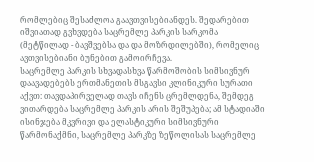რომლებიც შესაძლოა გაავთვისებიანდეს. შედარებით იშვიათად გვხვდება საცრემლე პარკის სარკომა (მეტწილად - ბავშვებსა და და მოზრდილებში), რომელიც ავთვისებიანი ბუნებით გამოირჩევა.
საცრემლე პარკის სხვადასხვა წარმოშობის სიმსივნურ დაავადებებს ერთმანეთის მსგავსი კლინიკური სურათი აქვთ: თავდაპირველად თავს იჩენს ცრემლდენა, შემდეგ ვითარდება საცრემლე პარკის არის შეშუპება; ამ სტადიაში ისინჯება მკვრივი და ელასტიკური სიმსივნური წარმონაქმნი, საცრემლე პარკზე ზეწოლისას საცრემლე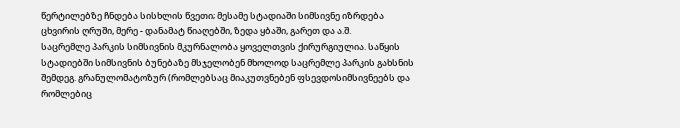წერტილებზე ჩნდება სისხლის წვეთი; მესამე სტადიაში სიმსივნე იზრდება ცხვირის ღრუში, მერე - დანამატ წიაღებში, ზედა ყბაში, გარეთ და ა.შ.
საცრემლე პარკის სიმსივნის მკურნალობა ყოველთვის ქირურგიულია. საწყის სტადიებში სიმსივნის ბუნებაზე მსჯელობენ მხოლოდ საცრემლე პარკის გახსნის შემდეგ. გრანულომატოზურ (რომლებსაც მიაკუთვნებენ ფსევდოსიმსივნეებს და რომლებიც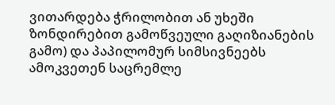ვითარდება ჭრილობით ან უხეში ზონდირებით გამოწვეული გაღიზიანების გამო) და პაპილომურ სიმსივნეებს ამოკვეთენ საცრემლე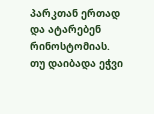პარკთან ერთად და ატარებენ რინოსტომიას.
თუ დაიბადა ეჭვი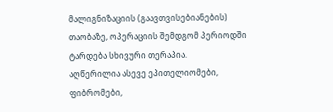მალიგნიზაციის (გაავთვისებიანების) თაობაზე, ოპერაციის შემდგომ პერიოდში ტარდება სხივური თერაპია.
აღწერილია ასევე ეპითელიომები, ფიბრომები,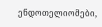ენდოთელიომები,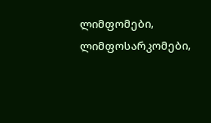ლიმფომები, ლიმფოსარკომები,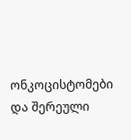ონკოცისტომები და შერეული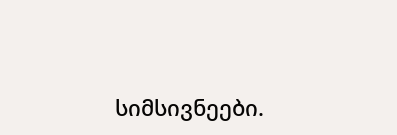სიმსივნეები.